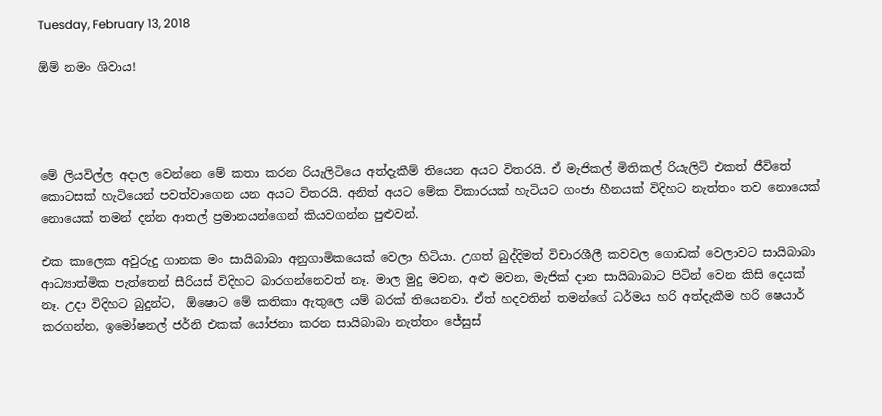Tuesday, February 13, 2018

ඕම් නමං ශිවාය!




මේ ලියවිල්ල අදාල වෙන්නෙ මේ කතා කරන රියැලිටියෙ අත්දැකීම් තියෙන අයට විතරයි. ඒ මැජිකල් මිතිකල් රියැලිටි එකත් ජීවිතේ කොටසක් හැටියෙන් පවත්වාගෙන යන අයට විතරයි. අනිත් අයට මේක විකාරයක් හැටියට ගංජා හීනයක් විදිහට නැත්තං තව නොයෙක් නොයෙක් තමන් දන්න ආතල් ප්‍රමානයන්ගෙන් කියවගන්න පුළුවන්.

එක කාලෙක අවුරුදු ගානක මං සායිබාබා අනුගාමිකයෙක් වෙලා හිටියා. උගත් බුද්දිමත් විචාරශීලී කවවල ගොඩක් වෙලාවට සායිබාබා ආධ්‍යාත්මික පැත්තෙන් සීරියස් විදිහට බාරගන්නෙවත් නෑ. මාල මුදු මවන, අළු මවන, මැජික් දාන සායිබාබාට පිටින් වෙන කිසි දෙයක් නෑ. උදා විදිහට බුදුන්ට,  ඕෂොට මේ කතිකා ඇතුලෙ යම් බරක් තියෙනවා. ඒත් හදවතින් තමන්ගේ ධර්මය හරි අත්දැකීම හරි ෂෙයාර් කරගන්න, ඉමෝෂනල් ජර්නි එකක් යෝජනා කරන සායිබාබා නැත්තං ජේසුස්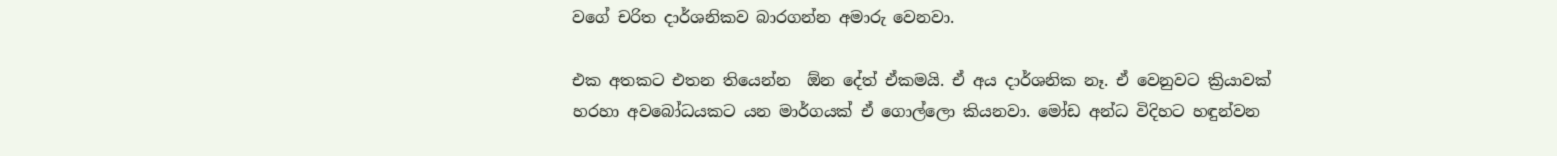වගේ චරිත දාර්ශනිකව බාරගන්න අමාරු වෙනවා.

එක අතකට එතන තියෙන්න  ඕන දේත් ඒකමයි. ඒ අය දාර්ශනික නෑ. ඒ වෙනුවට ක්‍රියාවක් හරහා අවබෝධයකට යන මාර්ගයක් ඒ ගොල්ලො කියනවා. මෝඩ අන්ධ විදිහට හඳුන්වන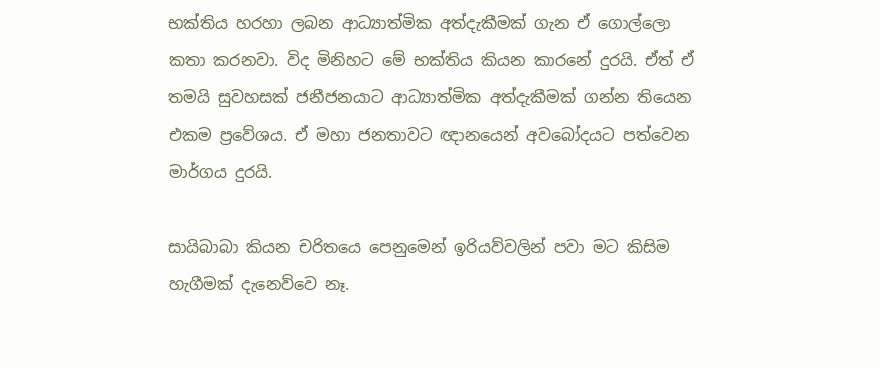භක්තිය හරහා ලබන ආධ්‍යාත්මික අත්දැකීමක් ගැන ඒ ගොල්ලො කතා කරනවා. විද මිනිහට මේ භක්තිය කියන කාරනේ දුරයි. ඒත් ඒ තමයි සුවහසක් ජනීජනයාට ආධ්‍යාත්මික අත්දැකීමක් ගන්න තියෙන එකම ප්‍රවේශය. ඒ මහා ජනතාවට ඥානයෙන් අවබෝදයට පත්වෙන මාර්ගය දුරයි.

සායිබාබා කියන චරිතයෙ පෙනුමෙන් ඉරියව්වලින් පවා මට කිසිම හැගීමක් දැනෙව්වෙ නෑ.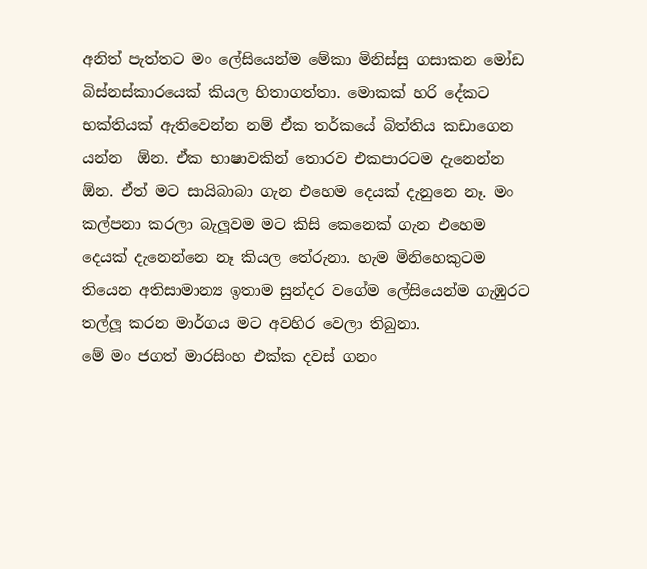අනිත් පැත්තට මං ලේසියෙන්ම මේකා මිනිස්සු ගසාකන මෝඩ බිස්නස්කාරයෙක් කියල හිතාගත්තා. මොකක් හරි දේකට භක්තියක් ඇතිවෙන්න නම් ඒක තර්කයේ බිත්තිය කඩාගෙන යන්න  ඕන. ඒක භාෂාවකින් තොරව එකපාරටම දැනෙන්න  ඕන. ඒත් මට සායිබාබා ගැන එහෙම දෙයක් දැනුනෙ නෑ. මං කල්පනා කරලා බැලූවම මට කිසි කෙනෙක් ගැන එහෙම දෙයක් දැනෙන්නෙ නෑ කියල තේරුනා. හැම මිනිහෙකුටම තියෙන අතිසාමාන්‍ය ඉතාම සුන්දර වගේම ලේසියෙන්ම ගැඹුරට තල්ලූ කරන මාර්ගය මට අවහිර වෙලා තිබුනා.
මේ මං ජගත් මාරසිංහ එක්ක දවස් ගනං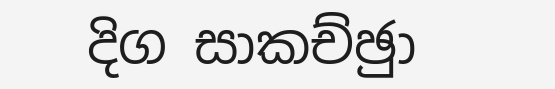දිග සාකච්ඡුා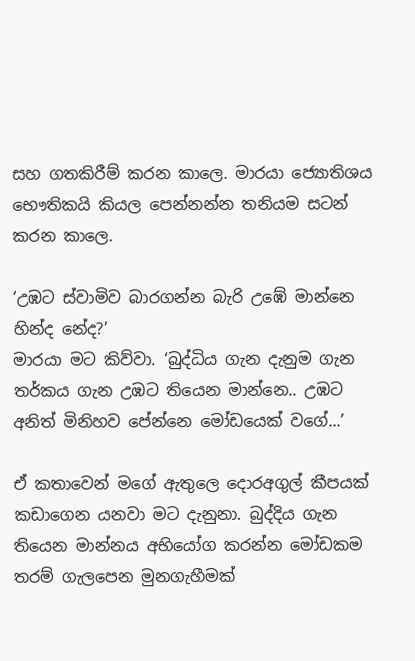සහ ගතකිරීම් කරන කාලෙ. මාරයා ජ්‍යොතිශය භෞතිකයි කියල පෙන්නන්න තනියම සටන් කරන කාලෙ.

‘උඹට ස්වාමිව බාරගන්න බැරි උඹේ මාන්නෙ හින්ද නේද?’
මාරයා මට කිව්වා. ‘බුද්ධිය ගැන දැනුම ගැන තර්කය ගැන උඹට තියෙන මාන්නෙ.. උඹට අනිත් මිනිහව පේන්නෙ මෝඩයෙක් වගේ...’

ඒ කතාවෙන් මගේ ඇතුලෙ දොරඅගුල් කීපයක් කඩාගෙන යනවා මට දැනුනා. බුද්දිය ගැන තියෙන මාන්නය අභියෝග කරන්න මෝඩකම තරම් ගැලපෙන මුනගැහීමක්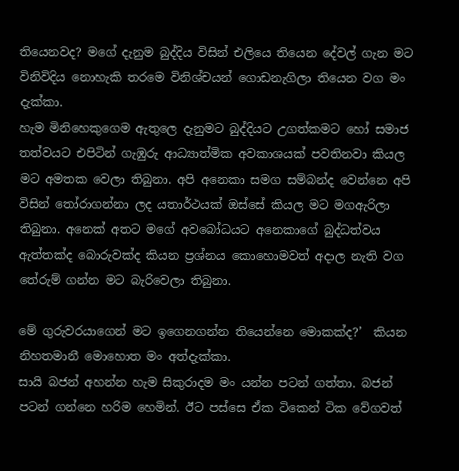තියෙනවද? මගේ දැනුම බුද්දිය විසින් එලියෙ තියෙන දේවල් ගැන මට විනිවිදිය නොහැකි තරමෙ විනිශ්චයන් ගොඩනැගිලා තියෙන වග මං දැක්කා.
හැම මිනිහෙකුගෙම ඇතුලෙ දැනුමට බුද්දියට උගත්කමට හෝ සමාජ තත්වයට එපිටින් ගැඹුරු ආධ්‍යාත්මික අවකාශයක් පවතිනවා කියල මට අමතක වෙලා තිබුනා. අපි අනෙකා සමග සම්බන්ද වෙන්නෙ අපි විසින් තෝරාගන්නා ලද යතාර්ථයක් ඔස්සේ කියල මට මගඇරිලා තිබුනා. අනෙක් අතට මගේ අවබෝධයට අනෙකාගේ බුද්ධත්වය ඇත්තක්ද බොරුවක්ද කියන ප්‍රශ්නය කොහොමවත් අදාල නැති වග තේරුම් ගන්න මට බැරිවෙලා තිබුනා.

මේ ගුරුවරයාගෙන් මට ඉගෙනගන්න තියෙන්නෙ මොකක්ද?’  කියන නිහතමානී මොහොත මං අත්දැක්කා.
සායි බජන් අහන්න හැම සිකුරාදම මං යන්න පටන් ගත්තා. බජන් පටන් ගන්නෙ හරිම හෙමින්. ඊට පස්සෙ ඒක ටිකෙන් ටික වේගවත්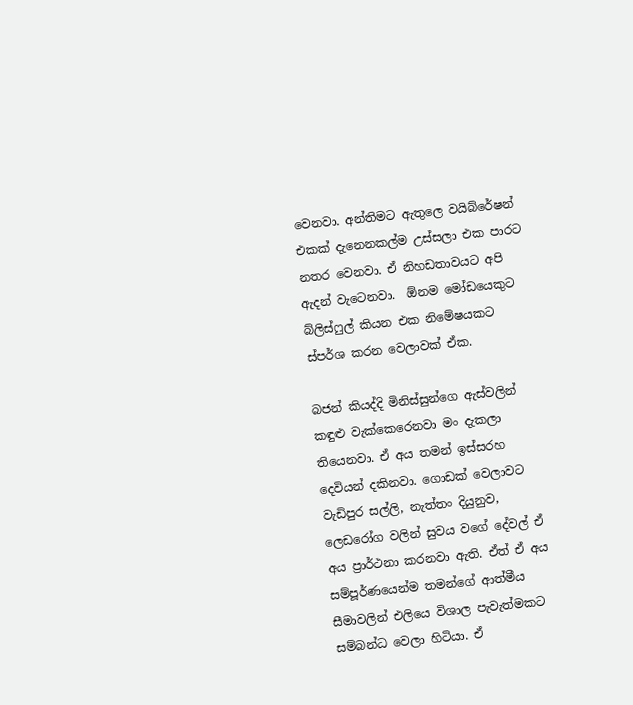වෙනවා. අන්තිමට ඇතුලෙ වයිබ්රේෂන් එකක් දැනෙනකල්ම උස්සලා එක පාරට නතර වෙනවා. ඒ නිහඩතාවයට අපි ඇදන් වැටෙනවා.  ඕනම මෝඩයෙකුට බ්ලිස්ෆුල් කියන එක නිමේෂයකට ස්පර්ශ කරන වෙලාවක් ඒක.

බජන් කියද්දි මිනිස්සුන්ගෙ ඇස්වලින් කඳුළු වැක්කෙරෙනවා මං දැකලා තියෙනවා. ඒ අය තමන් ඉස්සරහ දෙවියන් දකිනවා. ගොඩක් වෙලාවට වැඩිපුර සල්ලි, නැත්තං දියුනුව, ලෙඩරෝග වලින් සුවය වගේ දේවල් ඒ අය ප්‍රාර්ථනා කරනවා ඇති. ඒත් ඒ අය සම්පූර්ණයෙන්ම තමන්ගේ ආත්මීය සීමාවලින් එලියෙ විශාල පැවැත්මකට සම්බන්ධ වෙලා හිටියා. ඒ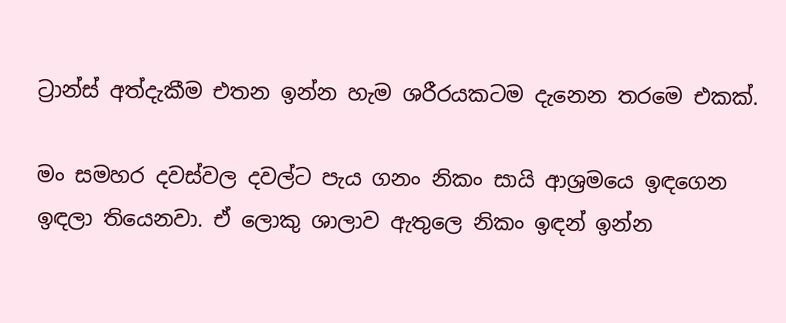ට්‍රාන්ස් අත්දැකීම එතන ඉන්න හැම ශරීරයකටම දැනෙන තරමෙ එකක්.

මං සමහර දවස්වල දවල්ට පැය ගනං නිකං සායි ආශ්‍රමයෙ ඉඳගෙන ඉඳලා තියෙනවා. ඒ ලොකු ශාලාව ඇතුලෙ නිකං ඉඳන් ඉන්න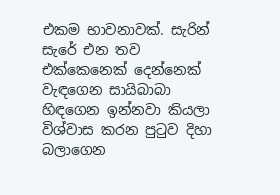එකම භාවනාවක්. සැරින් සැරේ එන තව එක්කෙනෙක් දෙන්නෙක් වැඳගෙන සායිබාබා හිඳගෙන ඉන්නවා කියලා විශ්වාස කරන පුටුව දිහා බලාගෙන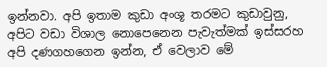ඉන්නවා. අපි ඉතාම කුඩා අංශූ තරමට කුඩාවුනු, අපිට වඩා විශාල නොපෙනෙන පැවැත්මක් ඉස්සරහ අපි දණගහගෙන ඉන්න, ඒ වෙලාව මේ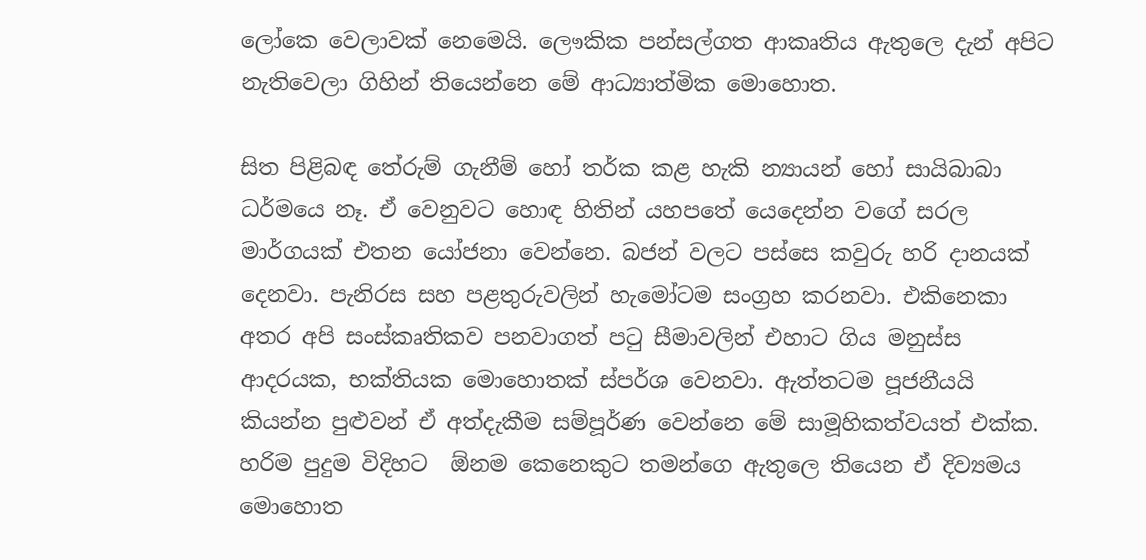ලෝකෙ වෙලාවක් නෙමෙයි. ලෞකික පන්සල්ගත ආකෘතිය ඇතුලෙ දැන් අපිට නැතිවෙලා ගිහින් තියෙන්නෙ මේ ආධ්‍යාත්මික මොහොත.

සිත පිළිබඳ තේරුම් ගැනීම් හෝ තර්ක කළ හැකි න්‍යායන් හෝ සායිබාබා ධර්මයෙ නෑ. ඒ වෙනුවට හොඳ හිතින් යහපතේ යෙදෙන්න වගේ සරල මාර්ගයක් එතන යෝජනා වෙන්නෙ. බජන් වලට පස්සෙ කවුරු හරි දානයක් දෙනවා. පැනිරස සහ පළතුරුවලින් හැමෝටම සංග්‍රහ කරනවා. එකිනෙකා අතර අපි සංස්කෘතිකව පනවාගත් පටු සීමාවලින් එහාට ගිය මනුස්ස ආදරයක, භක්තියක මොහොතක් ස්පර්ශ වෙනවා. ඇත්තටම පූජනීයයි කියන්න පුළුවන් ඒ අත්දැකීම සම්පූර්ණ වෙන්නෙ මේ සාමූහිකත්වයත් එක්ක.
හරිම පුදුම විදිහට  ඕනම කෙනෙකුට තමන්ගෙ ඇතුලෙ තියෙන ඒ දිව්‍යමය මොහොත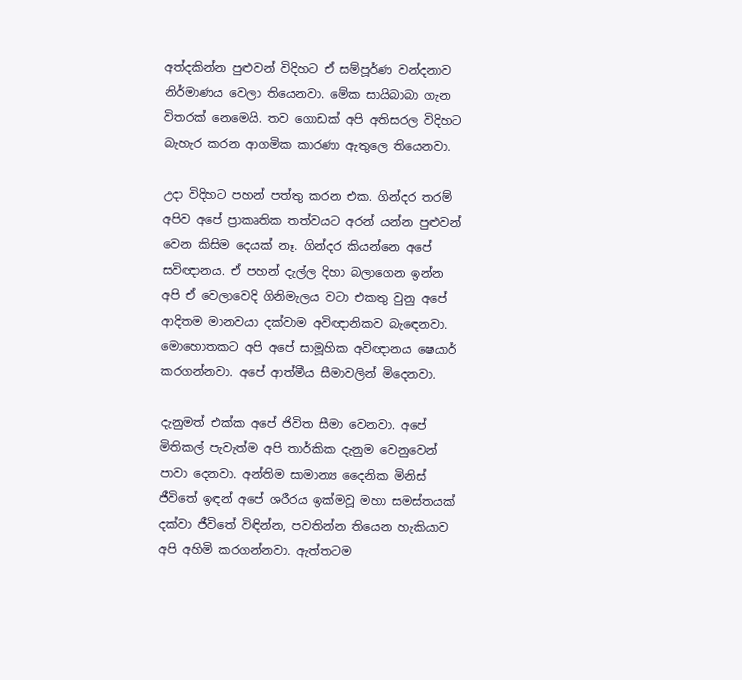අත්දකින්න පුළුවන් විදිහට ඒ සම්පූර්ණ වන්දනාව නිර්මාණය වෙලා තියෙනවා. මේක සායිබාබා ගැන විතරක් නෙමෙයි. තව ගොඩක් අපි අතිසරල විදිහට බැහැර කරන ආගමික කාරණා ඇතුලෙ තියෙනවා.

උදා විදිහට පහන් පත්තු කරන එක. ගින්දර තරම් අපිව අපේ ප්‍රාකෘතික තත්වයට අරන් යන්න පුළුවන් වෙන කිසිම දෙයක් නෑ. ගින්දර කියන්නෙ අපේ සවිඥානය. ඒ පහන් දැල්ල දිහා බලාගෙන ඉන්න අපි ඒ වෙලාවෙදි ගිනිමැලය වටා එකතු වුනු අපේ ආදිතම මානවයා දක්වාම අවිඥානිකව බැඳෙනවා. මොහොතකට අපි අපේ සාමූහික අවිඥානය ෂෙයාර් කරගන්නවා. අපේ ආත්මීය සීමාවලින් මිදෙනවා.

දැනුමත් එක්ක අපේ ජිවිත සීමා වෙනවා. අපේ මිතිකල් පැවැත්ම අපි තාර්කික දැනුම වෙනුවෙන් පාවා දෙනවා. අන්තිම සාමාන්‍ය දෛනික මිනිස් ජීවිතේ ඉඳන් අපේ ශරීරය ඉක්මවූ මහා සමස්තයක් දක්වා ජීවිතේ විඳින්න, පවතින්න තියෙන හැකියාව අපි අහිමි කරගන්නවා. ඇත්තටම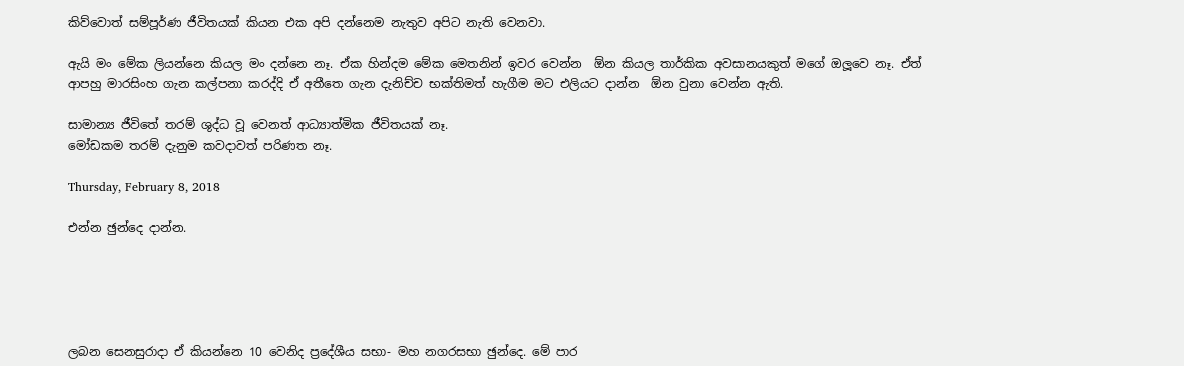කිව්වොත් සම්පූර්ණ ජීවිතයක් කියන එක අපි දන්නෙම නැතුව අපිට නැති වෙනවා.

ඇයි මං මේක ලියන්නෙ කියල මං දන්නෙ නෑ. ඒක හින්දම මේක මෙතනින් ඉවර වෙන්න  ඕන කියල තාර්කික අවසානයකුත් මගේ ඔලූවෙ නෑ. ඒත් ආපහු මාරසිංහ ගැන කල්පනා කරද්දි ඒ අතීතෙ ගැන දැනිච්ච භක්තිමත් හැගීම මට එලියට දාන්න  ඕන වුනා වෙන්න ඇති.

සාමාන්‍ය ජීවිතේ තරම් ශුද්ධ වූ වෙනත් ආධ්‍යාත්මික ජීවිතයක් නෑ.
මෝඩකම තරම් දැනුම කවදාවත් පරිණත නෑ.

Thursday, February 8, 2018

එන්න ඡුන්දෙ දාන්න.





ලබන සෙනසුරාදා ඒ කියන්නෙ 10 වෙනිද ප්‍රදේශීය සභා- මහ නගරසභා ඡුන්දෙ. මේ පාර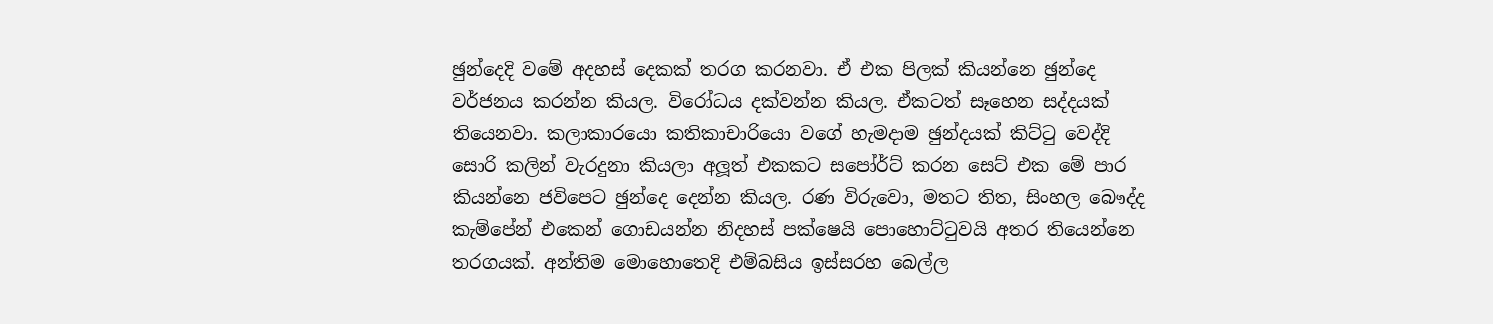ඡුන්දෙදි වමේ අදහස් දෙකක් තරග කරනවා. ඒ එක පිලක් කියන්නෙ ඡුන්දෙ වර්ජනය කරන්න කියල. විරෝධය දක්වන්න කියල. ඒකටත් සෑහෙන සද්දයක් තියෙනවා. කලාකාරයො කතිකාචාරියො වගේ හැමදාම ඡුන්දයක් කිට්ටු වෙද්දි සොරි කලින් වැරදුනා කියලා අලූත් එකකට සපෝර්ට් කරන සෙට් එක මේ පාර කියන්නෙ ජවිපෙට ඡුන්දෙ දෙන්න කියල. රණ විරුවො, මතට තිත, සිංහල බෞද්ද කැම්පේන් එකෙන් ගොඩයන්න නිදහස් පක්ෂෙයි පොහොට්ටුවයි අතර තියෙන්නෙ තරගයක්. අන්තිම මොහොතෙදි එම්බසිය ඉස්සරහ බෙල්ල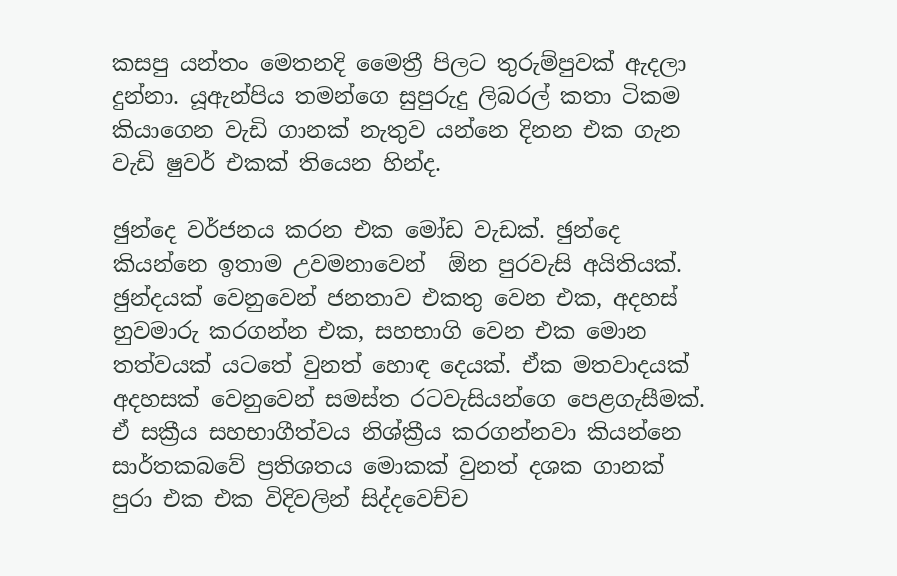කසපු යන්තං මෙතනදි මෛත්‍රී පිලට තුරුම්පුවක් ඇදලා දුන්නා. යූඇන්පිය තමන්ගෙ සුපුරුදු ලිබරල් කතා ටිකම කියාගෙන වැඩි ගානක් නැතුව යන්නෙ දිනන එක ගැන වැඩි ෂුවර් එකක් තියෙන හින්ද.

ඡුන්දෙ වර්ජනය කරන එක මෝඩ වැඩක්. ඡුන්දෙ කියන්නෙ ඉතාම උවමනාවෙන්  ඕන පුරවැසි අයිතියක්. ඡුන්දයක් වෙනුවෙන් ජනතාව එකතු වෙන එක, අදහස් හුවමාරු කරගන්න එක, සහභාගි වෙන එක මොන තත්වයක් යටතේ වුනත් හොඳ දෙයක්. ඒක මතවාදයක් අදහසක් වෙනුවෙන් සමස්ත රටවැසියන්ගෙ පෙළගැසීමක්. ඒ සක්‍රීය සහභාගීත්වය නිශ්ක්‍රීය කරගන්නවා කියන්නෙ සාර්තකබවේ ප්‍රතිශතය මොකක් වුනත් දශක ගානක් පුරා එක එක විදිවලින් සිද්දවෙච්ච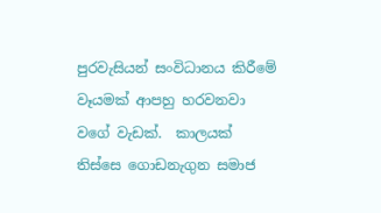පුරවැසියන් සංවිධානය කිරීමේ වෑයමක් ආපහු හරවනවා වගේ වැඩක්.  කාලයක් තිස්සෙ ගොඩනැගුන සමාජ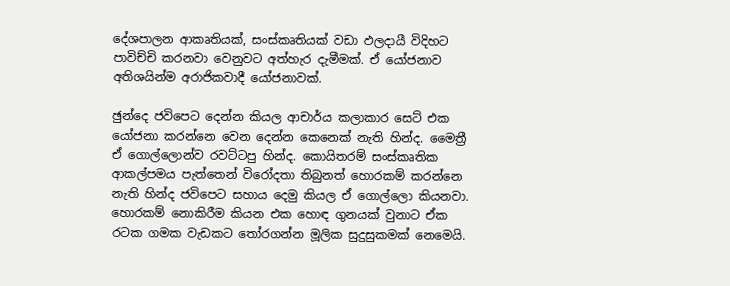දේශපාලන ආකෘතියක්, සංස්කෘතියක් වඩා ඵලදායී විදිහට පාවිච්චි කරනවා වෙනුවට අත්හැර දැමීමක්. ඒ යෝජනාව අතිශයින්ම අරාජිකවාදී යෝජනාවක්.

ඡුන්දෙ ජවිපෙට දෙන්න කියල ආචාර්ය කලාකාර සෙට් එක යෝජනා කරන්නෙ වෙන දෙන්න කෙනෙක් නැති හින්ද. මෛත්‍රී ඒ ගොල්ලොන්ව රවට්ටපු හින්ද. කොයිතරම් සංස්කෘතික ආකල්පමය පැත්තෙන් විරෝදතා තිබුනත් හොරකම් කරන්නෙ නැති හින්ද ජවිපෙට සහාය දෙමු කියල ඒ ගොල්ලො කියනවා. හොරකම් නොකිරීම කියන එක හොඳ ගුනයක් වුනාට ඒක රටක ගමක වැඩකට තෝරගන්න මූලික සුදුසුකමක් නෙමෙයි.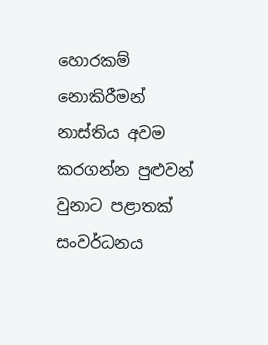හොරකම් නොකිරීමන් නාස්තිය අවම කරගන්න පුළුවන් වුනාට පළාතක් සංවර්ධනය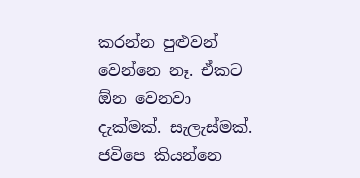කරන්න පුළුවන් වෙන්නෙ නෑ. ඒකට  ඕන වෙනවා දැක්මක්. සැලැස්මක්. ජවිපෙ කියන්නෙ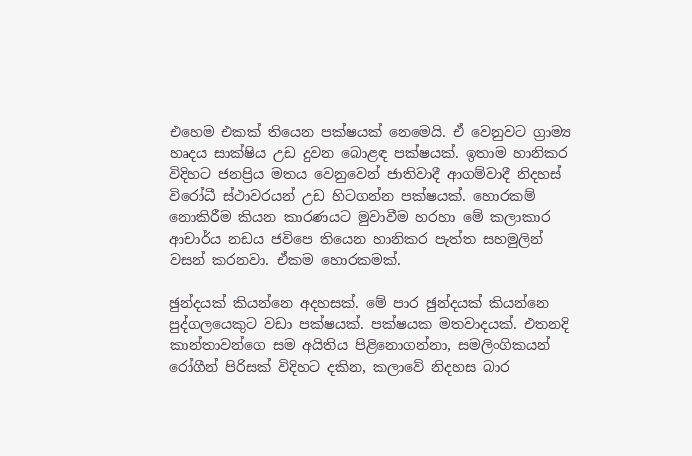එහෙම එකක් තියෙන පක්ෂයක් නෙමෙයි. ඒ වෙනුවට ග්‍රාම්‍ය හෘදය සාක්ෂිය උඩ දුවන බොළඳ පක්ෂයක්. ඉතාම හානිකර විදිහට ජනප්‍රිය මතය වෙනුවෙන් ජාතිවාදී ආගම්වාදී නිදහස් විරෝධී ස්ථාවරයන් උඩ හිටගන්න පක්ෂයක්. හොරකම් නොකිරීම කියන කාරණයට මුවාවීම හරහා මේ කලාකාර ආචාර්ය නඩය ජවිපෙ තියෙන හානිකර පැත්ත සහමුලින් වසන් කරනවා. ඒකම හොරකමක්.

ඡුන්දයක් කියන්නෙ අදහසක්. මේ පාර ඡුන්දයක් කියන්නෙ පුද්ගලයෙකුට වඩා පක්ෂයක්. පක්ෂයක මතවාදයක්. එතනදි කාන්තාවන්ගෙ සම අයිතිය පිළිනොගන්නා, සමලිංගිකයන් රෝගීන් පිරිසක් විදිහට දකින, කලාවේ නිදහස බාර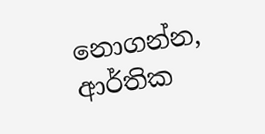නොගන්න, ආර්තික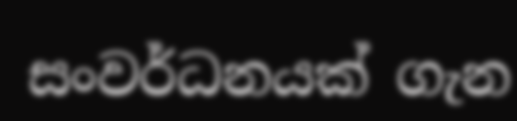සංවර්ධනයක් ගැන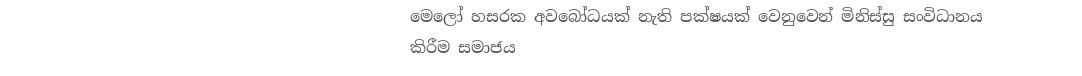මෙලෝ හසරක අවබෝධයක් නැති පක්ෂයක් වෙනුවෙන් මිනිස්සු සංවිධානය කිරීම සමාජය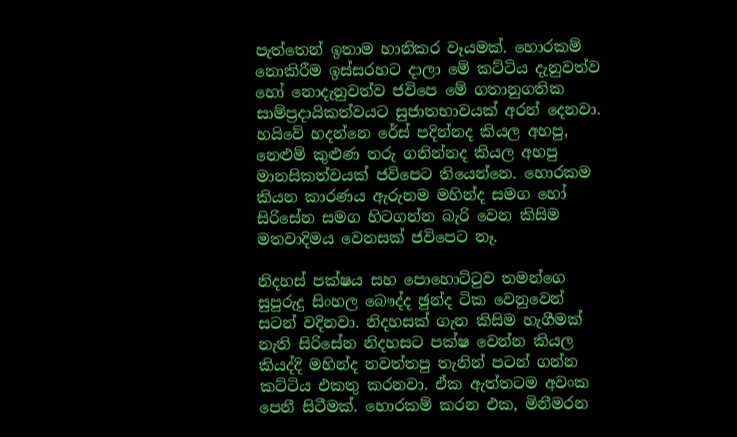පැත්තෙන් ඉතාම හානිකර වෑයමක්. හොරකම් නොකිරීම ඉස්සරහට දාලා මේ කට්ටිය දැනුවත්ව හෝ නොදැනුවත්ව ජවිපෙ මේ ගතානුගතික සාම්ප්‍රදායිකත්වයට සුජාතභාවයක් අරන් දෙනවා. හයිවේ හදන්නෙ රේස් පදින්නද කියල අහපු, නෙළුම් කුළුණ තරු ගනින්නද කියල අහපු මානසිකත්වයක් ජවිපෙට තියෙන්නෙ. හොරකම කියන කාරණය ඇරුනම මහින්ද සමග හෝ සිරිසේන සමග හිටගන්න බැරි වෙන කිසිම මතවාදිමය වෙනසක් ජවිපෙට නෑ.

නිදහස් පක්ෂය සහ පොහොට්ටුව තමන්ගෙ සුපුරුදු සිංහල බෞද්ද ඡුන්ද ටික වෙනුවෙන් සටන් වදිනවා. නිදහසක් ගැන කිසිම හැගීමක් නැති සිරිසේන නිදහසට පක්ෂ වෙන්න කියල කියද්දි මහින්ද නවත්තපු තැනින් පටන් ගන්න කට්ටිය එකතු කරනවා. ඒක ඇත්තටම අවංක පෙනී සිටීමක්. හොරකම් කරන එක, මිනීමරන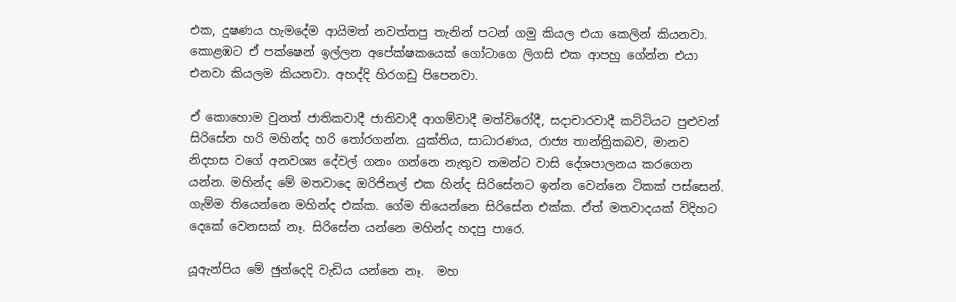එක, දුෂණය හැමදේම ආයිමත් නවත්තපු තැනින් පටන් ගමු කියල එයා කෙලින් කියනවා. කොළඹට ඒ පක්ෂෙන් ඉල්ලන අපේක්ෂකයෙක් ගෝටාගෙ ලිගසි එක ආපහු ගේන්න එයා එනවා කියලම කියනවා. අහද්දි හිරගඩු පිපෙනවා.

ඒ කොහොම වුනත් ජාතිකවාදී ජාතිවාදී ආගම්වාදී මත්විරෝදී, සදාචාරවාදී කට්ටියට පුළුවන් සිරිසේන හරි මහින්ද හරි තෝරගන්න. යුක්තිය, සාධාරණය, රාජ්‍ය තාන්ත්‍රිකබව, මානව නිදහස වගේ අනවශ්‍ය දේවල් ගනං ගන්නෙ නැතුව තමන්ට වාසි දේශපාලනය කරගෙන යන්න. මහින්ද මේ මතවාදෙ ඔරිජිනල් එක හින්ද සිරිසේනට ඉන්න වෙන්නෙ ටිකක් පස්සෙන්. ගැම්ම තියෙන්නෙ මහින්ද එක්ක. ගේම තියෙන්නෙ සිරිසේන එක්ක. ඒත් මතවාදයක් විදිහට දෙකේ වෙනසක් නෑ. සිරිසේන යන්නෙ මහින්ද හදපු පාරෙ.

යූඇන්පිය මේ ඡුන්දෙදි වැඩිය යන්නෙ නෑ.  මහ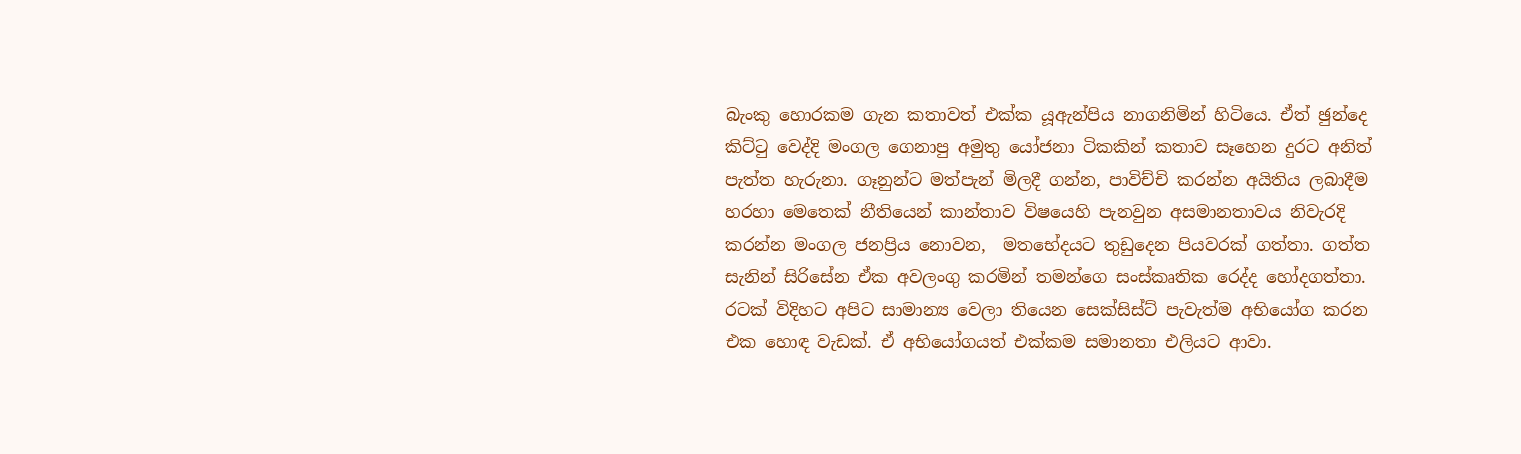බැංකු හොරකම ගැන කතාවත් එක්ක යූඇන්පිය නාගනිමින් හිටියෙ. ඒත් ඡුන්දෙ කිට්ටු වෙද්දි මංගල ගෙනාපු අමුතු යෝජනා ටිකකින් කතාව සෑහෙන දුරට අනිත් පැත්ත හැරුනා. ගෑනුන්ට මත්පැන් මිලදී ගන්න, පාවිච්චි කරන්න අයිතිය ලබාදීම හරහා මෙතෙක් නීතියෙන් කාන්තාව විෂයෙහි පැනවුන අසමානතාවය නිවැරදි කරන්න මංගල ජනප්‍රිය නොවන,  මතභේදයට තුඩුදෙන පියවරක් ගත්තා. ගත්ත සැනින් සිරිසේන ඒක අවලංගු කරමින් තමන්ගෙ සංස්කෘතික රෙද්ද හෝදගත්තා. රටක් විදිහට අපිට සාමාන්‍ය වෙලා තියෙන සෙක්සිස්ට් පැවැත්ම අභියෝග කරන එක හොඳ වැඩක්. ඒ අභියෝගයත් එක්කම සමානතා එලියට ආවා.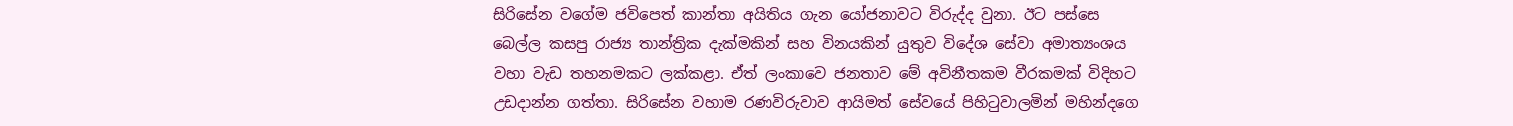සිරිසේන වගේම ජවිපෙත් කාන්තා අයිතිය ගැන යෝජනාවට විරුද්ද වුනා. ඊට පස්සෙ බෙල්ල කසපු රාජ්‍ය තාන්ත්‍රික දැක්මකින් සහ විනයකින් යුතුව විදේශ සේවා අමාත්‍යංශය වහා වැඩ තහනමකට ලක්කළා. ඒත් ලංකාවෙ ජනතාව මේ අවිනීතකම වීරකමක් විදිහට උඩදාන්න ගත්තා. සිරිසේන වහාම රණවිරුවාව ආයිමත් සේවයේ පිහිටුවාලමින් මහින්දගෙ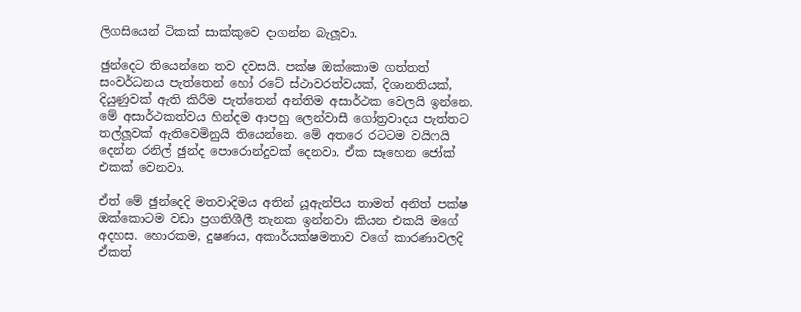ලිගසියෙන් ටිකක් සාක්කුවෙ දාගන්න බැලූවා.

ඡුන්දෙට තියෙන්නෙ තව දවසයි. පක්ෂ ඔක්කොම ගත්තත් සංවර්ධනය පැත්තෙන් හෝ රටේ ස්ථාවරත්වයක්, දිශානතියක්, දියුණුවක් ඇති කිරීම පැත්තෙන් අන්තිම අසාර්ථක වෙලයි ඉන්නෙ. මේ අසාර්ථකත්වය හින්දම ආපහු ලෙන්වාසී ගෝත්‍රවාදය පැත්තට තල්ලූවක් ඇතිවෙමිනුයි තියෙන්නෙ. මේ අතරෙ රටටම වයිෆයි දෙන්න රනිල් ඡුන්ද පොරොන්දුවක් දෙනවා. ඒක සෑහෙන ජෝක් එකක් වෙනවා.

ඒත් මේ ඡුන්දෙදි මතවාදිමය අතින් යූඇන්පිය තාමත් අනිත් පක්ෂ ඔක්කොටම වඩා ප්‍රගතිශීලී තැනක ඉන්නවා කියන එකයි මගේ අදහස. හොරකම, දුෂණය, අකාර්යක්ෂමතාව වගේ කාරණාවලදි ඒකත්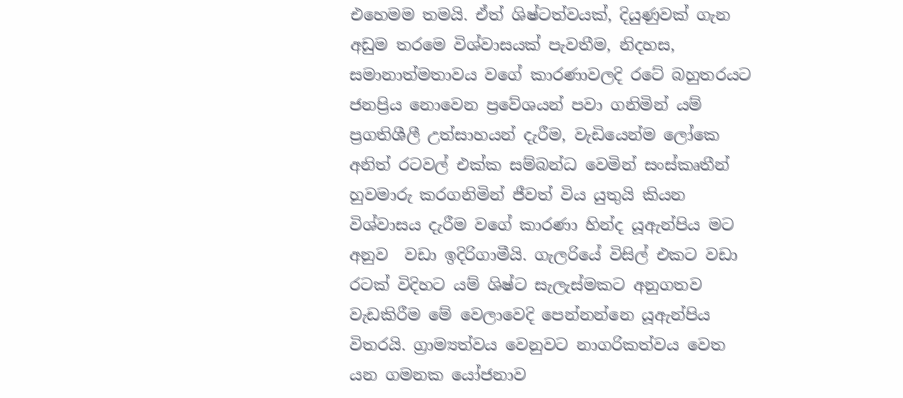එහෙමම තමයි. ඒත් ශිෂ්ටත්වයක්, දියුණුවක් ගැන අඩුම තරමෙ විශ්වාසයක් පැවතීම, නිදහස, සමානාත්මතාවය වගේ කාරණාවලදි රටේ බහුතරයට ජනප්‍රිය නොවෙන ප්‍රවේශයන් පවා ගනිමින් යම් ප්‍රගතිශීලී උත්සාහයන් දැරීම, වැඩියෙන්ම ලෝකෙ අනිත් රටවල් එක්ක සම්බන්ධ වෙමින් සංස්කෘතීන් හුවමාරු කරගනිමින් ජීවත් විය යුතුයි කියන විශ්වාසය දැරීම වගේ කාරණා හින්ද යූඇන්පිය මට අනුව  වඩා ඉදිරිගාමීයි. ගැලරියේ විසිල් එකට වඩා රටක් විදිහට යම් ශිෂ්ට සැලැස්මකට අනුගතව වැඩකිරීම මේ වෙලාවෙදි පෙන්නන්නෙ යූඇන්පිය විතරයි. ග්‍රාම්‍යත්වය වෙනුවට නාගරිකත්වය වෙත යන ගමනක යෝජනාව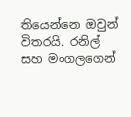තියෙන්නෙ ඔවුන් විතරයි. රනිල් සහ මංගලගෙන්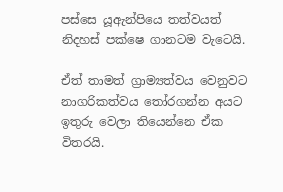පස්සෙ යූඇන්පියෙ තත්වයත් නිදහස් පක්ෂෙ ගානටම වැටෙයි.

ඒත් තාමත් ග්‍රාම්‍යත්වය වෙනුවට නාගරිකත්වය තෝරගන්න අයට ඉතුරු වෙලා තියෙන්නෙ ඒක විතරයි.